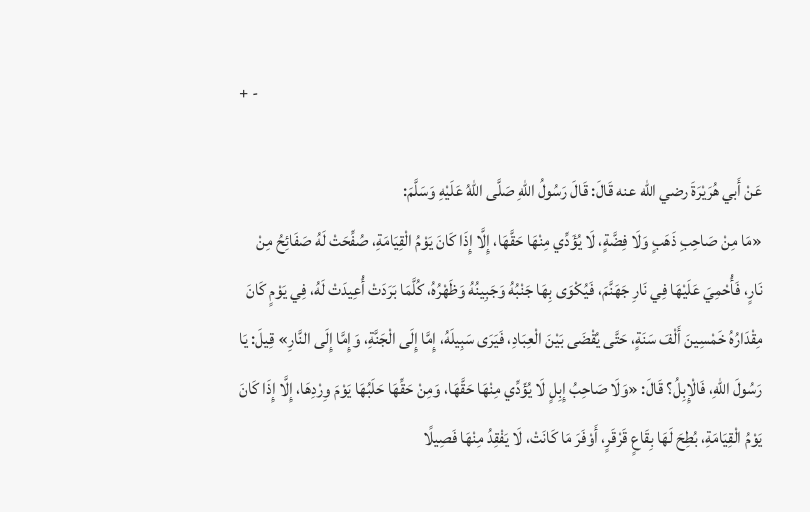+ -

عَنْ أَبي هُرَيْرَةَ رضي الله عنه قَالَ: قَالَ رَسُولُ اللهِ صَلَّى اللهُ عَلَيْهِ وَسَلَّمَ:
«مَا مِنْ صَاحِبِ ذَهَبٍ وَلَا فِضَّةٍ، لَا يُؤَدِّي مِنْهَا حَقَّهَا، إِلَّا إِذَا كَانَ يَوْمُ الْقِيَامَةِ، صُفِّحَتْ لَهُ صَفَائِحُ مِنْ نَارٍ، فَأُحْمِيَ عَلَيْهَا فِي نَارِ جَهَنَّمَ، فَيُكْوَى بِهَا جَنْبُهُ وَجَبِينُهُ وَظَهْرُهُ، كُلَّمَا بَرَدَتْ أُعِيدَتْ لَهُ، فِي يَوْمٍ كَانَ مِقْدَارُهُ خَمْسِينَ أَلْفَ سَنَةٍ، حَتَّى يُقْضَى بَيْنَ الْعِبَادِ، فَيَرَى سَبِيلَهُ، إِمَّا إِلَى الْجَنَّةِ، وَإِمَّا إِلَى النَّارِ» قِيلَ: يَا رَسُولَ اللهِ، فَالْإِبِلُ؟ قَالَ: «وَلَا صَاحِبُ إِبِلٍ لَا يُؤَدِّي مِنْهَا حَقَّهَا، وَمِنْ حَقِّهَا حَلَبُهَا يَوْمَ وِرْدِهَا، إِلَّا إِذَا كَانَ يَوْمُ الْقِيَامَةِ، بُطِحَ لَهَا بِقَاعٍ قَرْقَرٍ، أَوْفَرَ مَا كَانَتْ، لَا يَفْقِدُ مِنْهَا فَصِيلًا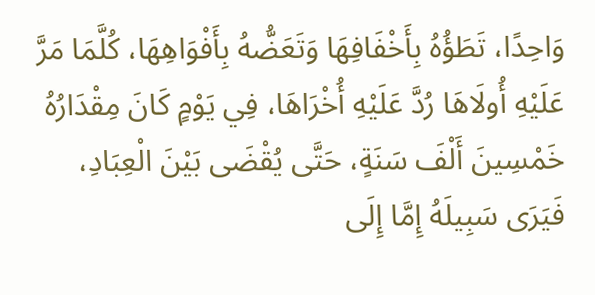وَاحِدًا، تَطَؤُهُ بِأَخْفَافِهَا وَتَعَضُّهُ بِأَفْوَاهِهَا، كُلَّمَا مَرَّ عَلَيْهِ أُولَاهَا رُدَّ عَلَيْهِ أُخْرَاهَا، فِي يَوْمٍ كَانَ مِقْدَارُهُ خَمْسِينَ أَلْفَ سَنَةٍ، حَتَّى يُقْضَى بَيْنَ الْعِبَادِ، فَيَرَى سَبِيلَهُ إِمَّا إِلَى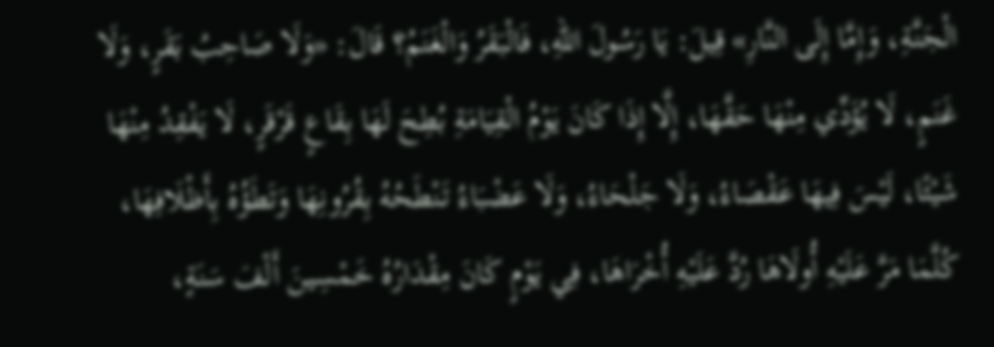الْجَنَّةِ، وَإِمَّا إِلَى النَّارِ» قِيلَ: يَا رَسُولَ اللهِ، فَالْبَقَرُ وَالْغَنَمُ؟ قَالَ: «وَلَا صَاحِبُ بَقَرٍ، وَلَا غَنَمٍ، لَا يُؤَدِّي مِنْهَا حَقَّهَا، إِلَّا إِذَا كَانَ يَوْمُ الْقِيَامَةِ بُطِحَ لَهَا بِقَاعٍ قَرْقَرٍ، لَا يَفْقِدُ مِنْهَا شَيْئًا، لَيْسَ فِيهَا عَقْصَاءُ، وَلَا جَلْحَاءُ، وَلَا عَضْبَاءُ تَنْطَحُهُ بِقُرُونِهَا وَتَطَؤُهُ بِأَظْلَافِهَا، كُلَّمَا مَرَّ عَلَيْهِ أُولَاهَا رُدَّ عَلَيْهِ أُخْرَاهَا، فِي يَوْمٍ كَانَ مِقْدَارُهُ خَمْسِينَ أَلْفَ سَنَةٍ،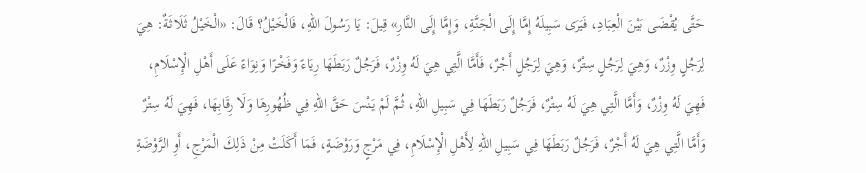حَتَّى يُقْضَى بَيْنَ الْعِبَادِ، فَيَرَى سَبِيلَهُ إِمَّا إِلَى الْجَنَّةِ، وَإِمَّا إِلَى النَّارِ» قِيلَ: يَا رَسُولَ اللهِ، فَالْخَيْلُ؟ قَالَ: «الْخَيْلُ ثَلَاثَةٌ: هِيَ لِرَجُلٍ وِزْرٌ، وَهِيَ لِرَجُلٍ سِتْرٌ، وَهِيَ لِرَجُلٍ أَجْرٌ، فَأَمَّا الَّتِي هِيَ لَهُ وِزْرٌ، فَرَجُلٌ رَبَطَهَا رِيَاءً وَفَخْرًا وَنِوَاءً عَلَى أَهْلِ الْإِسْلَامِ، فَهِيَ لَهُ وِزْرٌ، وَأَمَّا الَّتِي هِيَ لَهُ سِتْرٌ، فَرَجُلٌ رَبَطَهَا فِي سَبِيلِ اللهِ، ثُمَّ لَمْ يَنْسَ حَقَّ اللهِ فِي ظُهُورِهَا وَلَا رِقَابِهَا، فَهِيَ لَهُ سِتْرٌ وَأَمَّا الَّتِي هِيَ لَهُ أَجْرٌ، فَرَجُلٌ رَبَطَهَا فِي سَبِيلِ اللهِ لِأَهْلِ الْإِسْلَامِ، فِي مَرْجٍ وَرَوْضَةٍ، فَمَا أَكَلَتْ مِنْ ذَلِكَ الْمَرْجِ، أَوِ الرَّوْضَةِ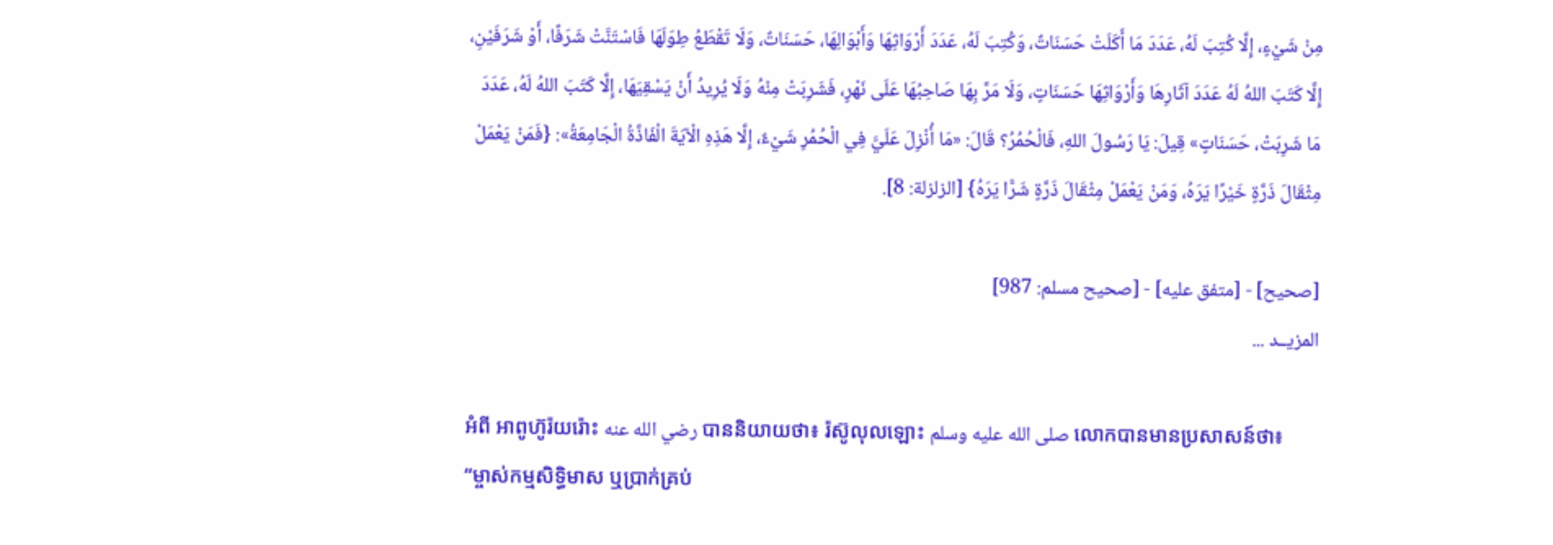مِنْ شَيْءٍ، إِلَّا كُتِبَ لَهُ، عَدَدَ مَا أَكَلَتْ حَسَنَاتٌ، وَكُتِبَ لَهُ، عَدَدَ أَرْوَاثِهَا وَأَبْوَالِهَا، حَسَنَاتٌ، وَلَا تَقْطَعُ طِوَلَهَا فَاسْتَنَّتْ شَرَفًا، أَوْ شَرَفَيْنِ، إِلَّا كَتَبَ اللهُ لَهُ عَدَدَ آثَارِهَا وَأَرْوَاثِهَا حَسَنَاتٍ، وَلَا مَرَّ بِهَا صَاحِبُهَا عَلَى نَهْرٍ، فَشَرِبَتْ مِنْهُ وَلَا يُرِيدُ أَنْ يَسْقِيَهَا، إِلَّا كَتَبَ اللهُ لَهُ، عَدَدَ مَا شَرِبَتْ، حَسَنَاتٍ» قِيلَ: يَا رَسُولَ اللهِ، فَالْحُمُرُ؟ قَالَ: «مَا أُنْزِلَ عَلَيَّ فِي الْحُمُرِ شَيْءٌ، إِلَّا هَذِهِ الْآيَةَ الْفَاذَّةُ الْجَامِعَةُ»: {فَمَنْ يَعْمَلْ مِثْقَالَ ذَرَّةٍ خَيْرًا يَرَهُ، وَمَنْ يَعْمَلْ مِثْقَالَ ذَرَّةٍ شَرًّا يَرَهُ} [الزلزلة: 8].

[صحيح] - [متفق عليه] - [صحيح مسلم: 987]
المزيــد ...

អំពី អាពូហ៊ូរ៉យរ៉ោះ رضي الله عنه បាននិយាយថា៖ រ៉ស៊ូលុលឡោះ صلى الله عليه وسلم លោកបានមានប្រសាសន៍ថា៖
“ម្ចាស់កម្មសិទ្ធិមាស ឬប្រាក់គ្រប់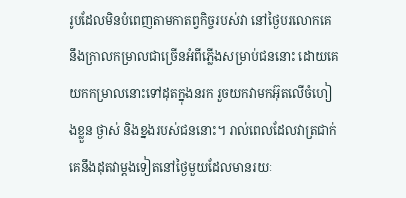រូបដែលមិនបំពេញតាមកាតព្វកិច្ចរបស់វា នៅថ្ងៃបរលោកគេនឹងក្រាលកម្រាលជាច្រើនអំពីភ្លើងសម្រាប់ជននោះ ដោយគេយកកម្រាលនោះទៅដុតក្នុងនរក រួចយកវាមកអ៊ុតលើចំហៀងខ្លួន ថ្ងាស់ និងខ្នងរបស់ជននោះ។ រាល់ពេលដែលវាត្រជាក់ គេនឹងដុតវាម្តងទៀតនៅថ្ងៃមួយដែលមានរយៈ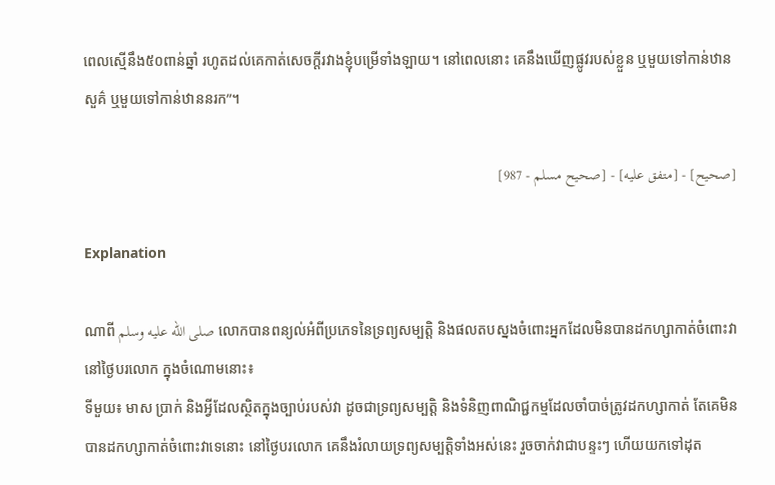ពេលស្មើនឹង៥០ពាន់ឆ្នាំ រហូតដល់គេកាត់សេចក្ដីរវាងខ្ញុំបម្រើទាំងឡាយ។ នៅពេលនោះ គេនឹងឃើញផ្លូវរបស់ខ្លួន ឬមួយទៅកាន់ឋានសួគ៌ ឬមួយទៅកាន់ឋាននរក”។

[صحيح] - [متفق عليه] - [صحيح مسلم - 987]

Explanation

ណាពី صلى الله عليه وسلم លោកបានពន្យល់អំពីប្រភេទនៃទ្រព្យសម្បត្តិ និងផលតបស្នងចំពោះអ្នកដែលមិនបានដកហ្សាកាត់ចំពោះវានៅថ្ងៃបរលោក ក្នុងចំណោមនោះ៖
ទីមួយ៖ មាស ប្រាក់ និងអ្វីដែលស្ថិតក្នុងច្បាប់របស់វា ដូចជាទ្រព្យសម្បត្តិ និងទំនិញពាណិជ្ជកម្មដែលចាំបាច់ត្រូវដកហ្សាកាត់ តែគេមិនបានដកហ្សាកាត់ចំពោះវាទេនោះ នៅថ្ងៃបរលោក គេនឹងរំលាយទ្រព្យសម្បត្តិទាំងអស់នេះ រួចចាក់វាជាបន្ទះៗ ហើយយកទៅដុត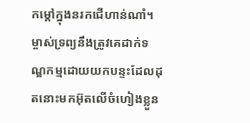កម្តៅក្នុងនរកជើហាន់ណាំ។ ម្ចាស់ទ្រព្យនឹងត្រូវគេដាក់ទណ្ឌកម្មដោយយកបន្ទះដែលដុតនោះមកអ៊ុតលើចំហៀងខ្លួន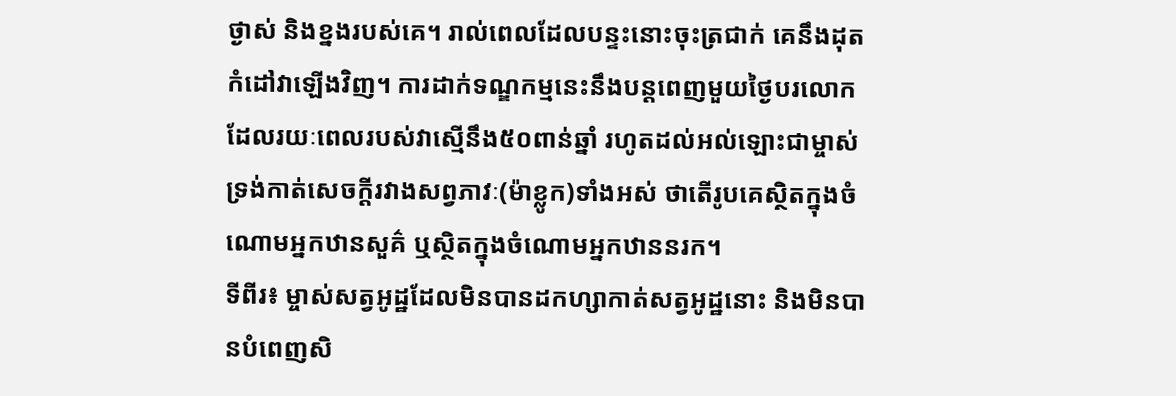ថ្ងាស់ និងខ្នងរបស់គេ។ រាល់ពេលដែលបន្ទះនោះចុះត្រជាក់ គេនឹងដុតកំដៅវាឡើងវិញ។ ការដាក់ទណ្ឌកម្មនេះនឹងបន្តពេញមួយថ្ងៃបរលោកដែលរយៈពេលរបស់វាស្មើនឹង៥០ពាន់ឆ្នាំ រហូតដល់អល់ឡោះជាម្ចាស់ទ្រង់កាត់សេចក្តីរវាងសព្វភាវៈ(ម៉ាខ្លូក)ទាំងអស់ ថាតើរូបគេស្ថិតក្នុងចំណោមអ្នកឋានសួគ៌ ឬស្ថិតក្នុងចំណោមអ្នកឋាននរក។
ទីពីរ៖ ម្ចាស់សត្វអូដ្ឋដែលមិនបានដកហ្សាកាត់សត្វអូដ្ឋនោះ និងមិនបានបំពេញសិ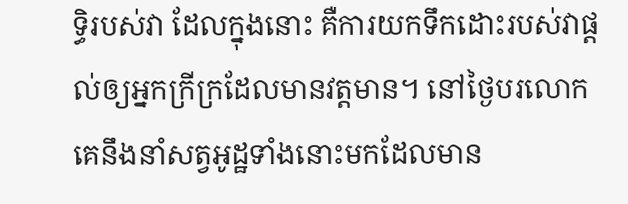ទ្ធិរបស់វា ដែលក្នុងនោះ គឺការយកទឹកដោះរបស់វាផ្តល់ឲ្យអ្នកក្រីក្រដែលមានវត្តមាន។ នៅថ្ងៃបរលោក គេនឹងនាំសត្វអូដ្ឋទាំងនោះមកដែលមាន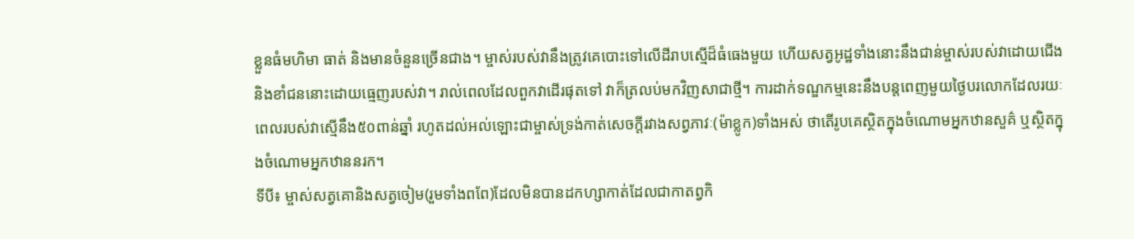ខ្លួនធំមហិមា ធាត់ និងមានចំនួនច្រើនជាង។ ម្ចាស់របស់វានឹងត្រូវគេបោះទៅលើដីរាបស្មើដ៏ធំធេងមួយ ហើយសត្វអូដ្ឋទាំងនោះនឹងជាន់ម្ចាស់របស់វាដោយជើង និងខាំជននោះដោយធ្មេញរបស់វា។ រាល់ពេលដែលពួកវាដើរផុតទៅ វាក៏ត្រលប់មកវិញសាជាថ្មី។ ការដាក់ទណ្ឌកម្មនេះនឹងបន្តពេញមួយថ្ងៃបរលោកដែលរយៈពេលរបស់វាស្មើនឹង៥០ពាន់ឆ្នាំ រហូតដល់អល់ឡោះជាម្ចាស់ទ្រង់កាត់សេចក្តីរវាងសព្វភាវៈ(ម៉ាខ្លូក)ទាំងអស់ ថាតើរូបគេស្ថិតក្នុងចំណោមអ្នកឋានសួគ៌ ឬស្ថិតក្នុងចំណោមអ្នកឋាននរក។
ទីបី៖ ម្ចាស់សត្វគោនិងសត្វចៀម(រួមទាំងពពែ)ដែលមិនបានដកហ្សាកាត់ដែលជាកាតព្វកិ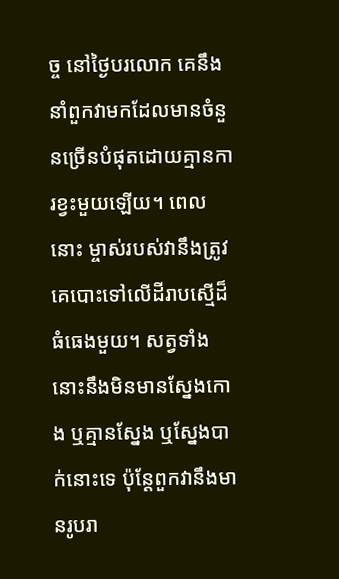ច្ច នៅថ្ងៃបរលោក គេនឹងនាំពួកវាមកដែលមានចំនួនច្រើនបំផុតដោយគ្មានការខ្វះមួយឡើយ។ ពេលនោះ ម្ចាស់របស់វានឹងត្រូវគេបោះទៅលើដីរាបស្មើដ៏ធំធេងមួយ។ សត្វទាំងនោះនឹងមិនមានស្នែងកោង ឬគ្មានស្នែង ឬស្នែងបាក់នោះទេ ប៉ុន្តែពួកវានឹងមានរូបរា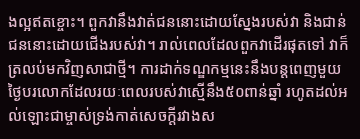ងល្អឥតខ្ចោះ។ ពួកវានឹងវាត់ជននោះដោយស្នែងរបស់វា និងជាន់ជននោះដោយជើងរបស់វា។ រាល់ពេលដែលពួកវាដើរផុតទៅ វាក៏ត្រលប់មកវិញសាជាថ្មី។ ការដាក់ទណ្ឌកម្មនេះនឹងបន្តពេញមួយថ្ងៃបរលោកដែលរយៈពេលរបស់វាស្មើនឹង៥០ពាន់ឆ្នាំ រហូតដល់អល់ឡោះជាម្ចាស់ទ្រង់កាត់សេចក្តីរវាងស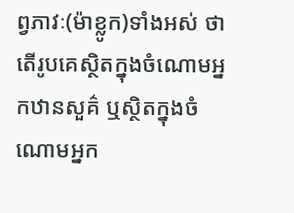ព្វភាវៈ(ម៉ាខ្លូក)ទាំងអស់ ថាតើរូបគេស្ថិតក្នុងចំណោមអ្នកឋានសួគ៌ ឬស្ថិតក្នុងចំណោមអ្នក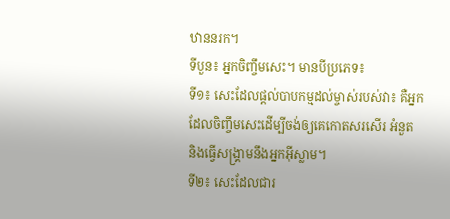ឋាននរក។
ទីបួន៖ អ្នកចិញ្ចឹមសេះ។ មានបីប្រភេទ៖
ទី១៖ សេះដែលផ្ដល់បាបកម្មដល់ម្ចាស់របស់វា៖ គឺអ្នកដែលចិញ្ចឹមសេះដើម្បីចង់ឲ្យគេកោតសរសើរ អំនួត និងធ្វើសង្រ្គាមនឹងអ្នកអ៊ីស្លាម។
ទី២៖ សេះដែលជារ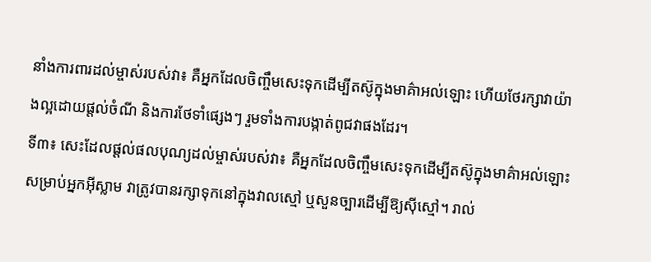នាំងការពារដល់ម្ចាស់របស់វា៖ គឺអ្នកដែលចិញ្ចឹមសេះទុកដើម្បីតស៊ូក្នុងមាគ៌ាអល់ឡោះ ហើយថែរក្សាវាយ៉ាងល្អដោយផ្តល់ចំណី និងការថែទាំផ្សេងៗ រួមទាំងការបង្កាត់ពូជវាផងដែរ។
ទី៣៖ សេះដែលផ្ដល់ផលបុណ្យដល់ម្ចាស់របស់វា៖ គឺអ្នកដែលចិញ្ចឹមសេះទុកដើម្បីតស៊ូក្នុងមាគ៌ាអល់ឡោះសម្រាប់អ្នកអ៊ីស្លាម វាត្រូវបានរក្សាទុកនៅក្នុងវាលស្មៅ ឬសួនច្បារដើម្បីឱ្យស៊ីស្មៅ។ រាល់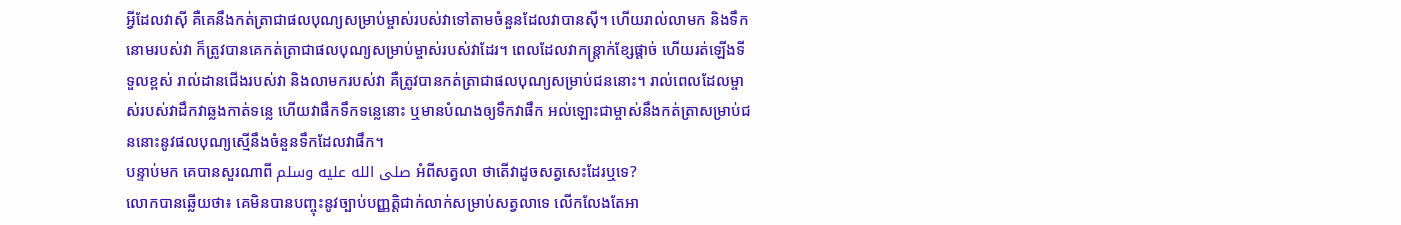អ្វីដែលវាស៊ី គឺគេនឹងកត់ត្រាជាផលបុណ្យសម្រាប់ម្ចាស់របស់វាទៅតាមចំនួនដែលវាបានស៊ី។ ហើយរាល់លាមក និងទឹកនោមរបស់វា ក៏ត្រូវបានគេកត់ត្រាជាផលបុណ្យសម្រាប់ម្ចាស់របស់វាដែរ។ ពេលដែលវាកន្ដ្រាក់ខ្សែផ្ដាច់ ហើយរត់ឡើងទីទួលខ្ពស់ រាល់ដានជើងរបស់វា និងលាមករបស់វា គឺត្រូវបានកត់ត្រាជាផលបុណ្យសម្រាប់ជននោះ។ រាល់ពេលដែលម្ចាស់របស់វាដឹកវាឆ្លងកាត់ទនេ្ល ហើយវាផឹកទឹកទនេ្លនោះ ឬមានបំណងឲ្យទឹកវាផឹក អល់ឡោះជាម្ចាស់នឹងកត់ត្រាសម្រាប់ជននោះនូវផលបុណ្យស្មើនឹងចំនួនទឹកដែលវាផឹក។
បន្ទាប់មក គេបានសួរណាពី صلى الله عليه وسلم អំពីសត្វលា ថាតើវាដូចសត្វសេះដែរឬទេ?
លោកបានឆ្លើយថា៖ គេមិនបានបញ្ចុះនូវច្បាប់បញ្ញត្តិជាក់លាក់សម្រាប់សត្វលាទេ លើកលែងតែអា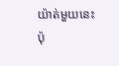យ៉ាត់មួយនេះប៉ុ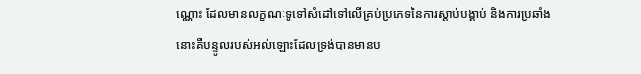ណ្ណោះ ដែលមានលក្ខណៈទូទៅសំដៅទៅលើគ្រប់ប្រភេទនៃការស្តាប់បង្គាប់ និងការប្រឆាំង នោះគឺបន្ទូលរបស់អល់ឡោះដែលទ្រង់បានមានប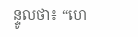ន្ទូលថា៖ “ហេ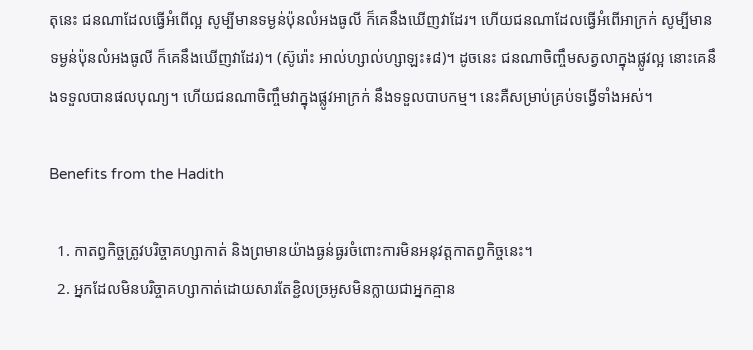តុនេះ ជនណាដែលធ្វើអំពើល្អ សូម្បីមានទម្ងន់ប៉ុនលំអងធូលី ក៏គេនឹងឃើញវាដែរ។ ហើយជនណាដែលធ្វើអំពើអាក្រក់ សូម្បីមានទម្ងន់ប៉ុនលំអងធូលី ក៏គេនឹងឃើញវាដែរ)។ (ស៊ូរ៉ោះ អាល់ហ្សាល់ហ្សាឡះ៖៨)។ ដូចនេះ ជនណាចិញ្ចឹមសត្វលាក្នុងផ្លូវល្អ នោះគេនឹងទទួលបានផលបុណ្យ។ ហើយជនណាចិញ្ចឹមវាក្នុងផ្លូវអាក្រក់ នឹងទទួលបាបកម្ម។ នេះគឺសម្រាប់គ្រប់ទង្វើទាំងអស់។

Benefits from the Hadith

  1. កាតព្វកិច្ចត្រូវបរិច្ចាគហ្សាកាត់ និងព្រមានយ៉ាងធ្ងន់ធ្ងរចំពោះការមិនអនុវត្តកាតព្វកិច្ចនេះ។
  2. អ្នកដែលមិនបរិច្ចាគហ្សាកាត់ដោយសារតែខ្ជិលច្រអូសមិនក្លាយជាអ្នកគ្មាន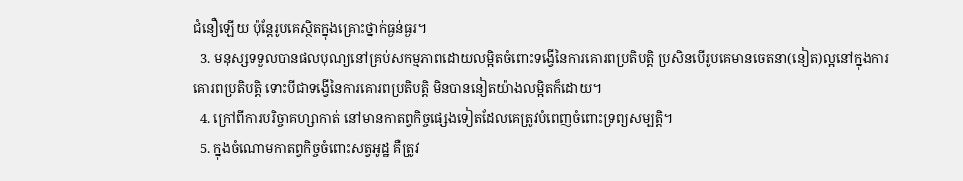ជំនឿឡើយ ប៉ុន្តែរូបគេស្ថិតក្នុងគ្រោះថ្នាក់ធ្ងន់ធ្ងរ។
  3. មនុស្សទទួលបានផលបុណ្យនៅគ្រប់សកម្មភាពដោយលម្អិតចំពោះទង្វើនៃការគោរពប្រតិបត្តិ ប្រសិនបើរូបគេមានចេតនា(នៀត)ល្អនៅក្នុងការគោរពប្រតិបត្តិ ទោះបីជាទង្វើនៃការគោរពប្រតិបត្តិ មិនបាននៀតយ៉ាងលម្អិតក៏ដោយ។
  4. ក្រៅពីការបរិច្ចាគហ្សាកាត់ នៅមានកាតព្វកិច្ចផ្សេងទៀតដែលគេត្រូវបំពេញចំពោះទ្រព្យសម្បត្តិ។
  5. ក្នុងចំណោមកាតព្វកិច្ចចំពោះសត្វអូដ្ឋ គឺត្រូវ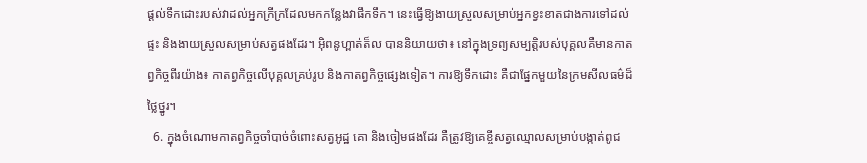ផ្តល់ទឹកដោះរបស់វាដល់អ្នកក្រីក្រដែលមកកន្លែងវាផឹកទឹក។ នេះធ្វើឱ្យងាយស្រួលសម្រាប់អ្នកខ្វះខាតជាងការទៅដល់ផ្ទះ និងងាយស្រួលសម្រាប់សត្វផងដែរ។ អ៊ិពនូហ្ពាត់ត៏ល បាននិយាយថា៖ នៅក្នុងទ្រព្យសម្បត្តិរបស់បុគ្គលគឺមានកាតព្វកិច្ចពីរយ៉ាង៖ កាតព្វកិច្ចលើបុគ្គលគ្រប់រូប និងកាតព្វកិច្ចផ្សេងទៀត។ ការឱ្យទឹកដោះ គឺជាផ្នែកមួយនៃក្រមសីលធម៌ដ៏ថ្លៃថ្នូរ។
  6. ក្នុងចំណោមកាតព្វកិច្ចចាំបាច់ចំពោះសត្វអូដ្ឋ គោ និងចៀមផងដែរ គឺត្រូវឱ្យគេខ្ចីសត្វឈ្មោលសម្រាប់បង្កាត់ពូជ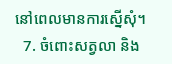នៅពេលមានការស្នើសុំ។
  7. ចំពោះសត្វលា និង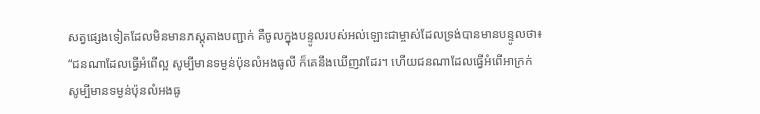សត្វផ្សេងទៀតដែលមិនមានភស្តុតាងបញ្ជាក់ គឺចូលក្នុងបន្ទូលរបស់អល់ឡោះជាម្ចាស់ដែលទ្រង់បានមានបន្ទូលថា៖ “ជនណាដែលធ្វើអំពើល្អ សូម្បីមានទម្ងន់ប៉ុនលំអងធូលី ក៏គេនឹងឃើញវាដែរ។ ហើយជនណាដែលធ្វើអំពើអាក្រក់ សូម្បីមានទម្ងន់ប៉ុនលំអងធូ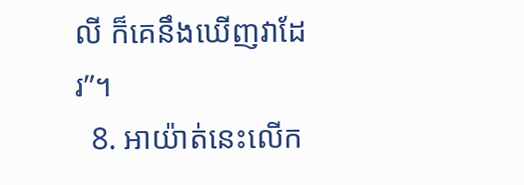លី ក៏គេនឹងឃើញវាដែរ”។
  8. អាយ៉ាត់នេះលើក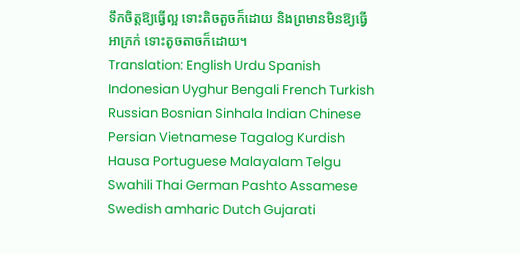ទឹកចិត្តឱ្យធ្វើល្អ ទោះតិចតួចក៏ដោយ និងព្រមានមិនឱ្យធ្វើអាក្រក់ ទោះតូចតាចក៏ដោយ។
Translation: English Urdu Spanish Indonesian Uyghur Bengali French Turkish Russian Bosnian Sinhala Indian Chinese Persian Vietnamese Tagalog Kurdish Hausa Portuguese Malayalam Telgu Swahili Thai German Pashto Assamese Swedish amharic Dutch Gujarati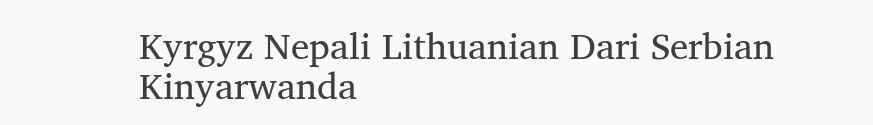Kyrgyz Nepali Lithuanian Dari Serbian Kinyarwanda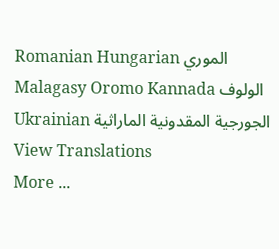Romanian Hungarian الموري Malagasy Oromo Kannada الولوف Ukrainian الجورجية المقدونية الماراثية
View Translations
More ...